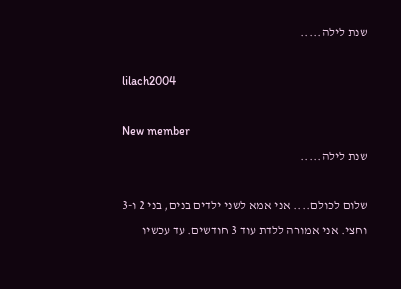שנת לילה.....

lilach2004

New member
שנת לילה.....

שלום לכולם.... אני אמא לשני ילדים בנים, בני 2 ו-3 וחצי. אני אמורה ללדת עוד 3 חודשים. עד עכשיו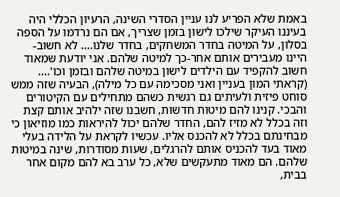באמת שלא הפריע לנו עניין הסדרי השינה, הרעיון הכללי היה בעיננו העיקר שילכו לישון בזמן שצריך, אם הם נרדמו על הספה בסלון, על המיטה בחדר המשחקים, בחדר שלנו.... לא חשוב- היינו מעבירים אותם אחר-כך למיטה שלהם. אני יודעת שמאוד חשוב להקפיד עם הילדים לישון במיטה שלהם ובזמן וכו'.... (קראתי המון בעניין ואני מסכימה עם כל מילה), הבעיה שזה ממש סוחט פיזית ולעיתים גם רגשית כשהם מתחילים עם הקיטורים והבכי. קנינו להם מיטות חדשות, חשבנו שזה ילהיב אותם קצת וזה בכלל לא מזיז להם, החדר שלהם יכול להיראות כמו מוזיאון כי מבחינתם בכלל לא להכנס אליו. עכשיו לקראת על הלידה בעלי מאוד בעד להכניס אותם להרגלים, שעות מסודרות, שינה במיטות שלהם. הם מאוד מתעקשים שלא, כל ערב בא להם מקום אחר בבית,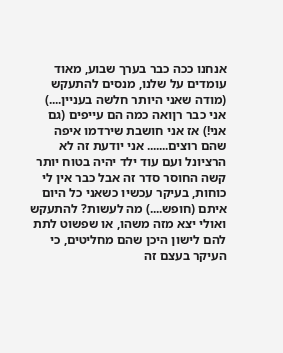אנחנו ככה כבר בערך שבוע, מאוד עומדים על שלנו, מנסים להתעקש (מודה שאני היותר חלשה בעניין....) אני כבר רןואה כמה הם עייפים (גם אני!) אז אני חושבת שירדמו איפה שהם רוצים....... אני יודעת זה לא הרציונל ועם עוד ילד יהיה בטוח יותר קשה החוסר סדר זה אבל כבר אין לי כוחות, בעיקר עכשיו כשאני כל היום איתם (חופש....) מה לעשות? להתעקש ואולי יצא מזה משהו, או שפשוט לתת להם לישון היכן שהם מחליטים, כי העיקר בעצם זה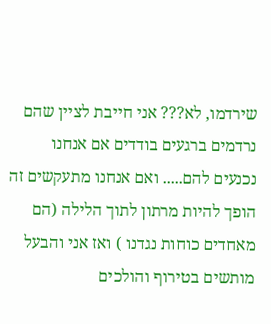שירדמו, לא??? אני חייבת לציין שהם נרדמים ברגעים בודדים אם אנחנו נכנעים להם..... ואם אנחנו מתעקשים זה הופך להיות מרתון לתוך הלילה (הם מאחדים כוחות נגדנו ) ואז אני והבעל מותשים בטירוף והולכים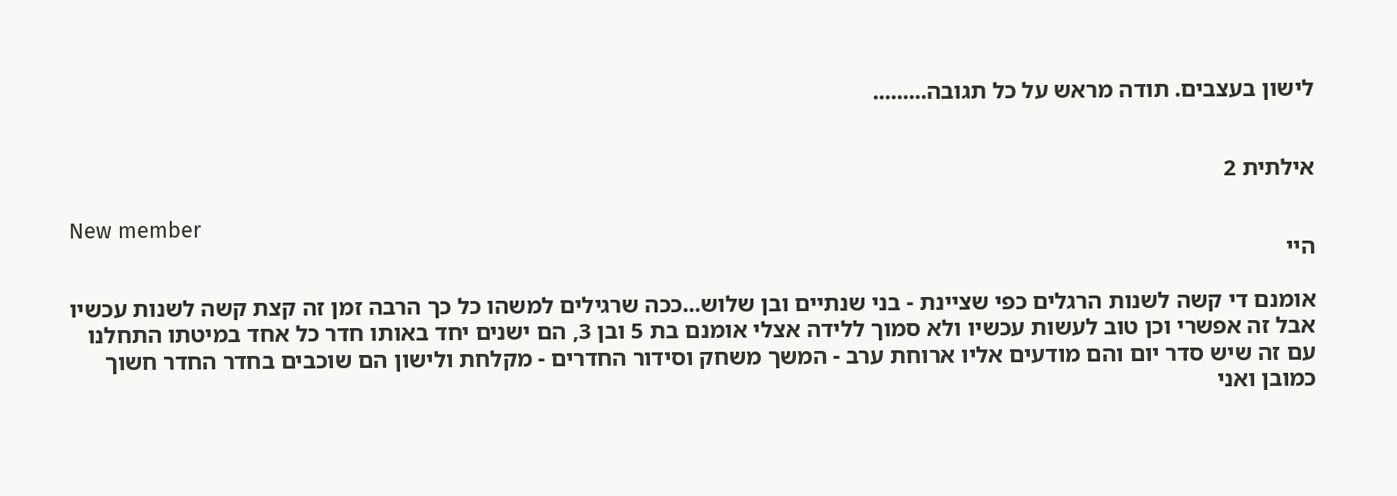לישון בעצבים. תודה מראש על כל תגובה.........


אילתית 2

New member
היי

אומנם די קשה לשנות הרגלים כפי שציינת - בני שנתיים ובן שלוש...ככה שרגילים למשהו כל כך הרבה זמן זה קצת קשה לשנות עכשיו אבל זה אפשרי וכן טוב לעשות עכשיו ולא סמוך ללידה אצלי אומנם בת 5 ובן 3, הם ישנים יחד באותו חדר כל אחד במיטתו התחלנו עם זה שיש סדר יום והם מודעים אליו ארוחת ערב - המשך משחק וסידור החדרים - מקלחת ולישון הם שוכבים בחדר החדר חשוך כמובן ואני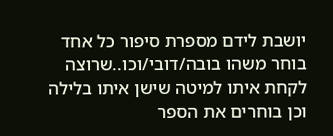יושבת לידם מספרת סיפור כל אחד בוחר משהו בובה/דובי/וכו..שרוצה לקחת איתו למיטה שישן איתו בלילה וכן בוחרים את הספר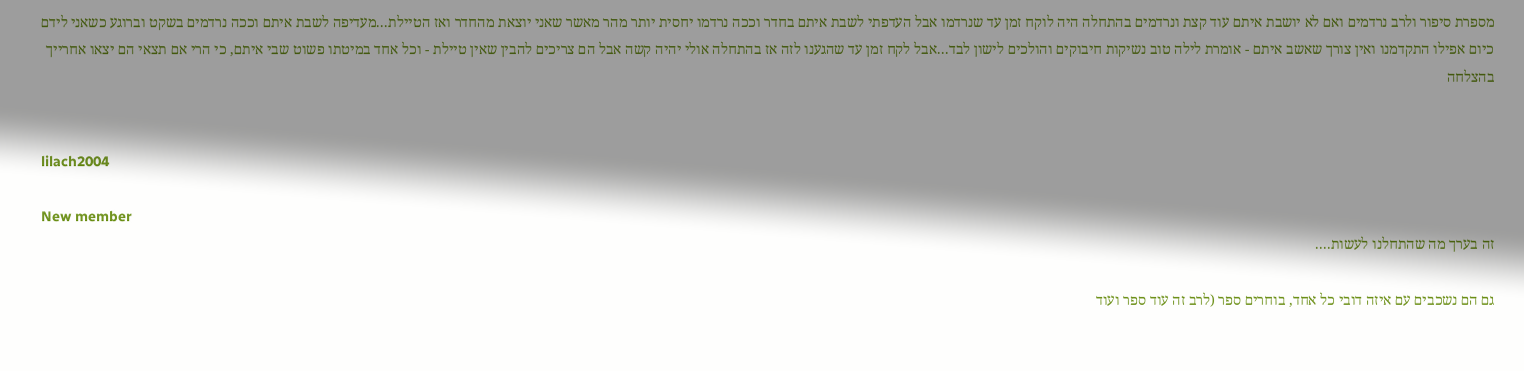מספרת סיפור ולרב נרדמים ואם לא יושבת איתם עוד קצת ונרדמים בהתחלה היה לוקח זמן עד שנרדמו אבל העדפתי לשבת איתם בחדר וככה נרדמו יחסית יותר מהר מאשר שאני יוצאת מהחדר ואז הטיילת...מעדיפה לשבת איתם וככה נרדמים בשקט וברוגע כשאני לידם כיום אפילו התקדמנו ואין צורך שאשב איתם - אומרת לילה טוב נשיקות חיבוקים והולכים לישון לבד...אבל לקח זמן עד שהגענו לזה אז בהתחלה אולי יהיה קשה אבל הם צריכים להבין שאין טיילת - וכל אחד במיטתו פשוט שבי איתם, כי הרי אם תצאי הם יצאו אחרייך בהצלחה


lilach2004

New member
זה בערך מה שהתחלנו לעשות....

גם הם נשכבים עם איזה דובי כל אחד, בוחרים ספר (לרב זה עוד ספר ועוד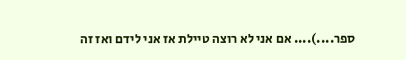ספר....).... אם אני לא רוצה טיילת אז אני לידם ואז זה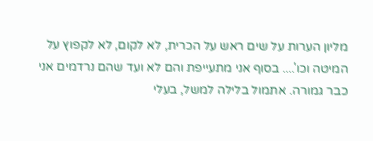מליון הערות על שים ראש על הכרית, לא לקום, לא לקפוץ על המיטה וכו'.... בסוף אני מתעייפת והם לא ועד שהם נרדמים אני כבר גמורה. אתמול בלילה למשל, בעלי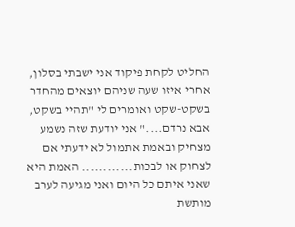החליט לקחת פיקוד אני ישבתי בסלון, אחרי איזו שעה שניהם יוצאים מהחדר בשקט-שקט ואומרים לי "תהיי בשקט, אבא נרדם...." אני יודעת שזה נשמע מצחיק ובאמת אתמול לא ידעתי אם לצחוק או לבכות............ האמת היא שאני איתם כל היום ואני מגיעה לערב מותשת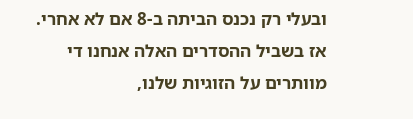ובעלי רק נכנס הביתה ב-8 אם לא אחרי. אז בשביל ההסדרים האלה אנחנו די מוותרים על הזוגיות שלנו,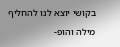בקושי יוצא לנו להחליף מילה והופ-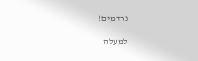נרדמים!

למעלה